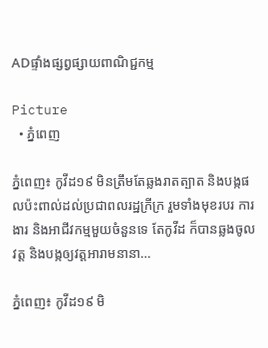ADផ្ទាំងផ្សព្វផ្សាយពាណិជ្ជកម្ម

Picture
  • ភ្នំពេញ

ភ្នំពេញ៖ កូវីដ១៩ មិនត្រឹមតែឆ្លងរាតត្បាត និងបង្កផលប៉ះពាល់ដល់ប្រជាពលរដ្ឋក្រីក្រ រួមទាំងមុខរបរ ការងារ និងអាជីវកម្មមួយចំនួនទេ តែកូវីដ ក៏បានឆ្លងចូលវត្ត និងបង្កឲ្យវត្តអារាមនានា…

ភ្នំពេញ៖ កូវីដ១៩ មិ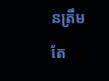នត្រឹមតែ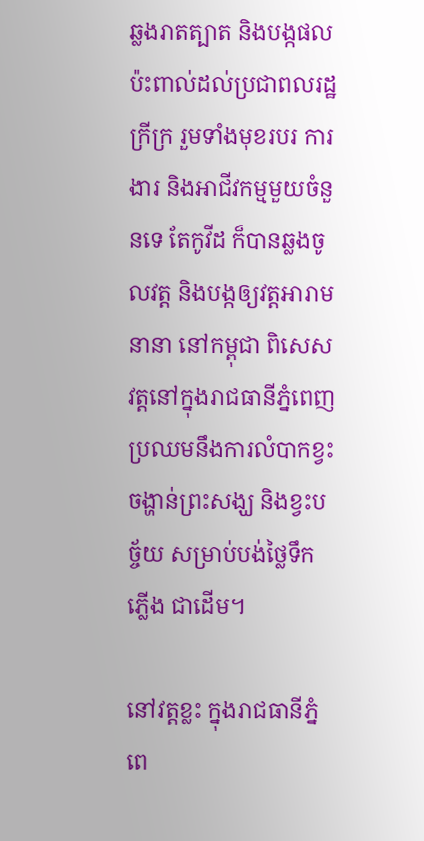ឆ្លងរាតត្បាត និងបង្កផលប៉ះពាល់ដល់ប្រជាពលរដ្ឋក្រីក្រ រួមទាំងមុខរបរ ការងារ និងអាជីវកម្មមួយចំនួនទេ តែកូវីដ ក៏បានឆ្លងចូលវត្ត និងបង្កឲ្យវត្តអារាមនានា នៅកម្ពុជា ពិសេសវត្តនៅក្នុងរាជធានីភ្នំពេញ ប្រឈមនឹងការលំបាកខ្វះចង្ហាន់ព្រះសង្ឃ និងខ្វះបច្ច័យ សម្រាប់បង់ថ្លៃទឹកភ្លើង ជាដើម។

នៅវត្តខ្លះ ក្នុងរាជធានីភ្នំពេ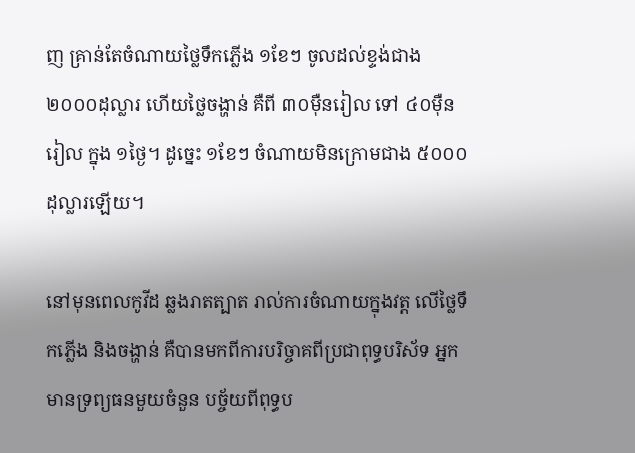ញ គ្រាន់តែចំណាយថ្លៃទឹកភ្លើង ១ខែៗ ចូលដល់ខ្ទង់ជាង ២០០០ដុល្លារ ហើយថ្លៃចង្ហាន់ គឺពី ៣០ម៉ឺនរៀល ទៅ ៤០ម៉ឺនរៀល ក្នុង ១ថ្ងៃ។ ដូច្នេះ ១ខែៗ ចំណាយមិនក្រោមជាង ៥០០០ដុល្លារឡើយ។

នៅមុនពេលកូវីដ ឆ្លងរាតត្បាត រាល់ការចំណាយក្នុងវត្ត លើថ្លៃទឹកភ្លើង និងចង្ហាន់ គឺបានមកពីការបរិច្ចាគពីប្រជាពុទ្ធបរិស័ទ អ្នកមានទ្រព្យធនមួយចំនួន បច្ច័យពីពុទ្ធប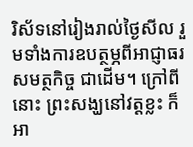រិស័ទនៅរៀងរាល់ថ្ងៃសីល រួមទាំងការឧបត្ថម្ភពីអាជ្ញាធរសមត្ថកិច្ច ជាដើម។ ក្រៅពីនោះ ព្រះសង្ឃនៅវត្តខ្លះ ក៏អា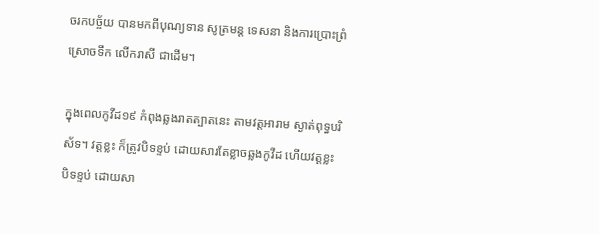ចរកបច្ច័យ បានមកពីបុណ្យទាន សូត្រមន្ត ទេសនា និងការប្រោះព្រំ ស្រោចទឹក លើករាសី ជាដើម។

ក្នុងពេលកូវីដ១៩ កំពុងឆ្លងរាតត្បាតនេះ តាមវត្តអារាម ស្ងាត់ពុទ្ធបរិស័ទ។ វត្តខ្លះ ក៏ត្រូវបិទខ្ទប់ ដោយសារតែខ្លាចឆ្លងកូវីដ ហើយវត្តខ្លះ បិទខ្ទប់ ដោយសា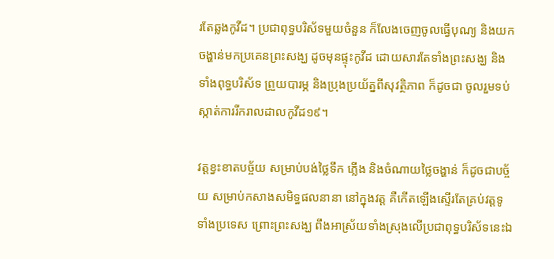រតែឆ្លងកូវីដ។ ប្រជាពុទ្ធបរិស័ទមួយចំនួន ក៏លែងចេញចូលធ្វើបុណ្យ និងយកចង្ហាន់មកប្រគេនព្រះសង្ឃ ដូចមុនផ្ទុះកូវីដ ដោយសារតែទាំងព្រះសង្ឃ និងទាំងពុទ្ធបរិស័ទ ព្រួយបារម្ភ និងប្រុងប្រយ័ត្នពីសុវត្ថិភាព ក៏ដូចជា ចូលរួមទប់ស្កាត់ការរីករាលដាលកូវីដ១៩។

វត្តខ្វះខាតបច្ច័យ សម្រាប់បង់ថ្លៃទឹក ភ្លើង និងចំណាយថ្លៃចង្ហាន់ ក៏ដូចជាបច្ច័យ សម្រាប់កសាងសមិទ្ធផលនានា នៅក្នុងវត្ត គឺកើតឡើងស្ទើរតែគ្រប់វត្តទូទាំងប្រទេស ព្រោះព្រះសង្ឃ ពឹងអាស្រ័យទាំងស្រុងលើប្រជាពុទ្ធបរិស័ទនេះឯ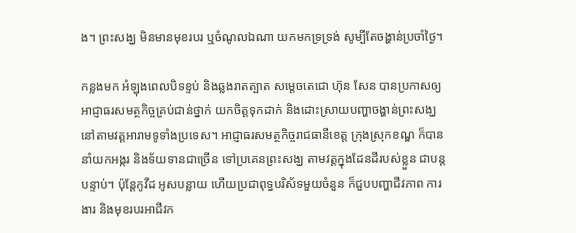ង។ ព្រះសង្ឃ មិនមានមុខរបរ ឬចំណូលឯណា យកមកទ្រទ្រង់ សូម្បីតែចង្ហាន់ប្រចាំថ្ងៃ។

កន្លងមក អំឡុងពេលបិទខ្ទប់ និងឆ្លងរាតត្បាត សម្តេចតេជោ ហ៊ុន សែន បានប្រកាសឲ្យអាជ្ញាធរសមត្ថកិច្ចគ្រប់ជាន់ថ្នាក់ យកចិត្តទុកដាក់ និងដោះស្រាយបញ្ហាចង្ហាន់ព្រះសង្ឃ នៅតាមវត្តអារាមទូទាំងប្រទេស។ អាជ្ញាធរសមត្ថកិច្ចរាជធានីខេត្ត ក្រុងស្រុកខណ្ឌ ក៏បាននាំយកអង្ករ និងទ័យទានជាច្រើន ទៅប្រគេនព្រះសង្ឃ តាមវត្តក្នុងដែនដីរបស់ខ្លួន ជាបន្តបន្ទាប់។ ប៉ុន្តែកូវីដ អូសបន្លាយ ហើយប្រជាពុទ្ធបរិស័ទមួយចំនួន ក៏ជួបបញ្ហាជីវភាព ការងារ និងមុខរបរអាជីវក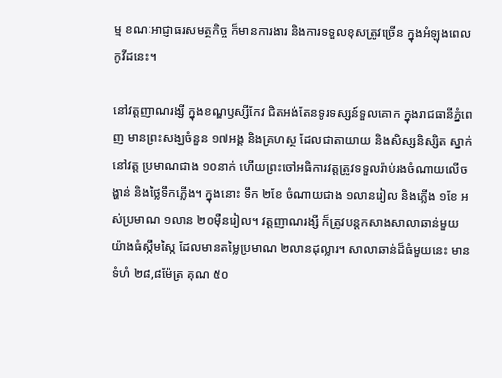ម្ម ខណៈអាជ្ញាធរសមត្ថកិច្ច ក៏មានការងារ និងការទទួលខុសត្រូវច្រើន ក្នុងអំឡុងពេលកូវីដនេះ។

នៅវត្តញាណរង្សី ក្នុងខណ្ឌឫស្សីកែវ ជិតអង់តែនទូរទស្សន៍ទួលគោក ក្នុងរាជធានីភ្នំពេញ មានព្រះសង្ឃចំនួន ១៧អង្គ និងគ្រហស្ថ ដែលជាតាយាយ និងសិស្សនិស្សិត ស្នាក់នៅវត្ត ប្រមាណជាង ១០នាក់ ហើយព្រះចៅអធិការវត្តត្រូវទទួលរ៉ាប់រងចំណាយលើចង្ហាន់ និងថ្លៃទឹកភ្លើង។ ក្នុងនោះ ទឹក ២ខែ ចំណាយជាង ១លានរៀល និងភ្លើង ១ខែ អស់ប្រមាណ ១លាន ២០ម៉ឺនរៀល។ វត្តញាណរង្សី ក៏ត្រូវបន្តកសាងសាលាឆាន់មួយយ៉ាងធំស្កឹមស្កៃ ដែលមានតម្លៃប្រមាណ ២លានដុល្លារ។ សាលាឆាន់ដ៏ធំមួយនេះ មានទំហំ ២៨,៨ម៉ែត្រ គុណ ៥០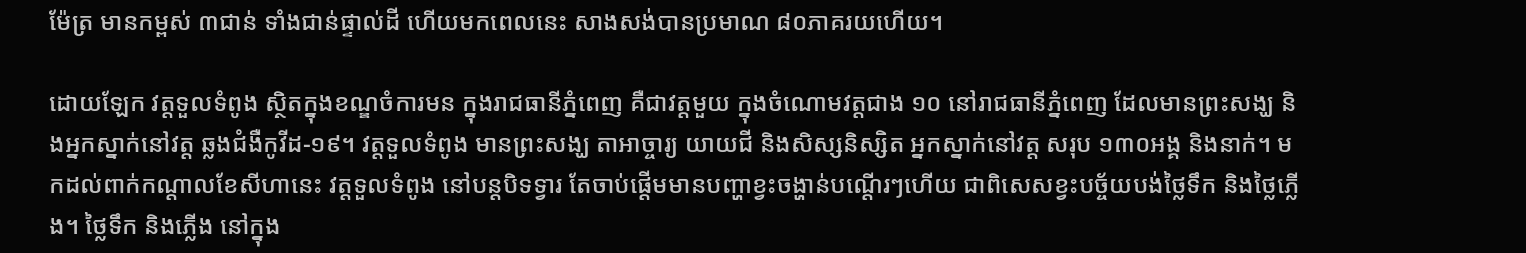ម៉ែត្រ មានកម្ពស់ ៣ជាន់ ទាំងជាន់ផ្ទាល់ដី ហើយមកពេលនេះ សាងសង់បានប្រមាណ ៨០ភាគរយហើយ។

ដោយឡែក វត្តទួលទំពូង ស្ថិតក្នុងខណ្ឌចំការមន ក្នុងរាជធានីភ្នំពេញ គឺជាវត្តមួយ ក្នុងចំណោមវត្តជាង ១០ នៅរាជធានីភ្នំពេញ ដែលមានព្រះសង្ឃ និងអ្នកស្នាក់នៅវត្ត ឆ្លងជំងឺកូវីដ-១៩។ វត្តទួលទំពូង មានព្រះសង្ឃ តាអាច្ចារ្យ យាយជី និងសិស្សនិស្សិត អ្នកស្នាក់នៅវត្ត សរុប ១៣០អង្គ និងនាក់។ មកដល់ពាក់កណ្តាលខែសីហានេះ វត្តទួលទំពូង នៅបន្តបិទទ្វារ តែចាប់ផ្តើមមានបញ្ហាខ្វះចង្ហាន់បណ្តើរៗហើយ ជាពិសេសខ្វះបច្ច័យបង់ថ្លៃទឹក និងថ្លៃភ្លើង។ ថ្លៃទឹក និងភ្លើង នៅក្នុង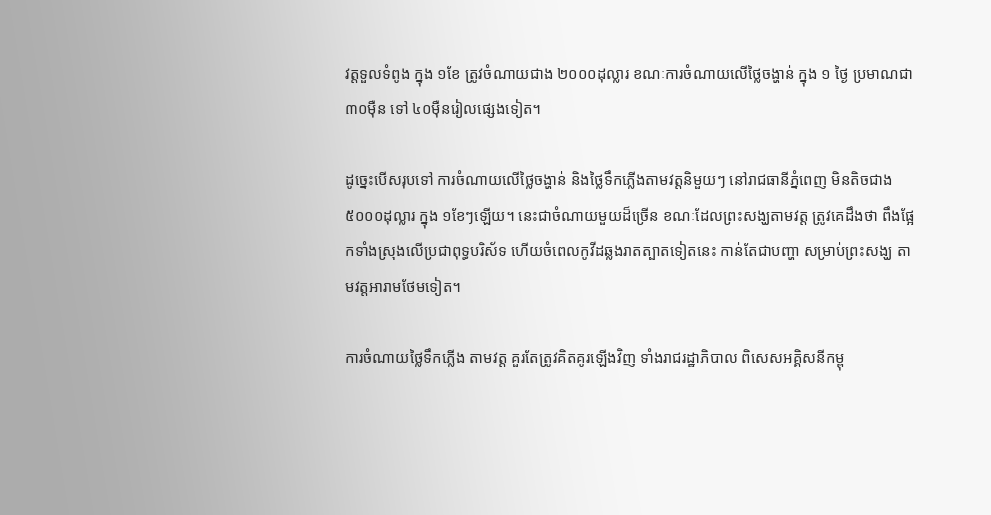វត្តទួលទំពូង ក្នុង ១ខែ ត្រូវចំណាយជាង ២០០០ដុល្លារ ខណៈការចំណាយលើថ្លៃចង្ហាន់ ក្នុង ១ ថ្ងៃ ប្រមាណជា ៣០ម៉ឺន ទៅ ៤០ម៉ឺនរៀលផ្សេងទៀត។

ដូច្នេះបើសរុបទៅ ការចំណាយលើថ្លៃចង្ហាន់ និងថ្លៃទឹកភ្លើងតាមវត្តនិមួយៗ នៅរាជធានីភ្នំពេញ មិនតិចជាង ៥០០០ដុល្លារ ក្នុង ១ខែៗឡើយ។ នេះជាចំណាយមួយដ៏ច្រើន ខណៈដែលព្រះសង្ឃតាមវត្ត ត្រូវគេដឹងថា ពឹងផ្អែកទាំងស្រុងលើប្រជាពុទ្ធបរិស័ទ ហើយចំពេលកូវីដឆ្លងរាតត្បាតទៀតនេះ កាន់តែជាបញ្ហា សម្រាប់ព្រះសង្ឃ តាមវត្តអារាមថែមទៀត។

ការចំណាយថ្លៃទឹកភ្លើង តាមវត្ត គួរតែត្រូវគិតគូរឡើងវិញ ទាំងរាជរដ្ឋាភិបាល ពិសេសអគ្គិសនីកម្ពុ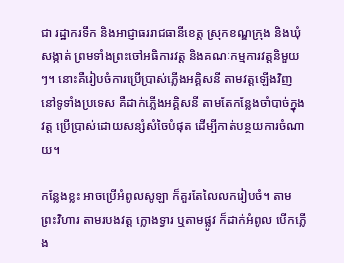ជា រដ្ឋាករទឹក និងអាជ្ញាធររាជធានីខេត្ត ស្រុកខណ្ឌក្រុង និងឃុំសង្កាត់ ព្រមទាំងព្រះចៅអធិការវត្ត និងគណៈកម្មការវត្តនិមួយៗ។ នោះគឺរៀបចំការប្រើប្រាស់ភ្លើងអគ្គិសនី តាមវត្តឡើងវិញ នៅទូទាំងប្រទេស គឺដាក់ភ្លើងអគ្គិសនី តាមតែកន្លែងចាំបាច់ក្នុងវត្ត ប្រើប្រាស់ដោយសន្សំសំចៃបំផុត ដើម្បីកាត់បន្ថយការចំណាយ។

កន្លែងខ្លះ អាចប្រើអំពូលសូឡា ក៏គួរតែលៃលករៀបចំ។ តាមព្រះវិហារ តាមរបងវត្ត ក្លោងទ្វារ ឬតាមផ្លូវ ក៏ដាក់អំពូល បើកភ្លើង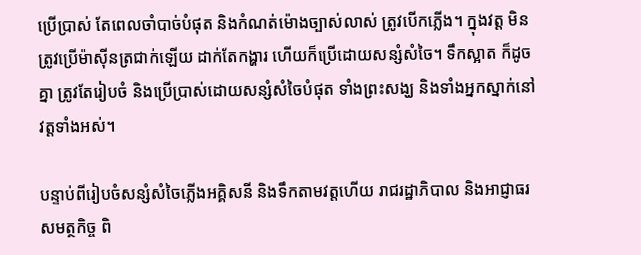ប្រើប្រាស់ តែពេលចាំបាច់បំផុត និងកំណត់ម៉ោងច្បាស់លាស់ ត្រូវបើកភ្លើង។ ក្នុងវត្ត មិនត្រូវប្រើម៉ាស៊ីនត្រជាក់ឡើយ ដាក់តែកង្ហារ ហើយក៏ប្រើដោយសន្សំសំចៃ។ ទឹកស្អាត ក៏ដូចគ្នា ត្រូវតែរៀបចំ និងប្រើប្រាស់ដោយសន្សំសំចៃបំផុត ទាំងព្រះសង្ឃ និងទាំងអ្នកស្នាក់នៅវត្តទាំងអស់។

បន្ទាប់ពីរៀបចំសន្សំសំចៃភ្លើងអគ្គិសនី និងទឹកតាមវត្តហើយ រាជរដ្ឋាភិបាល និងអាជ្ញាធរសមត្ថកិច្ច ពិ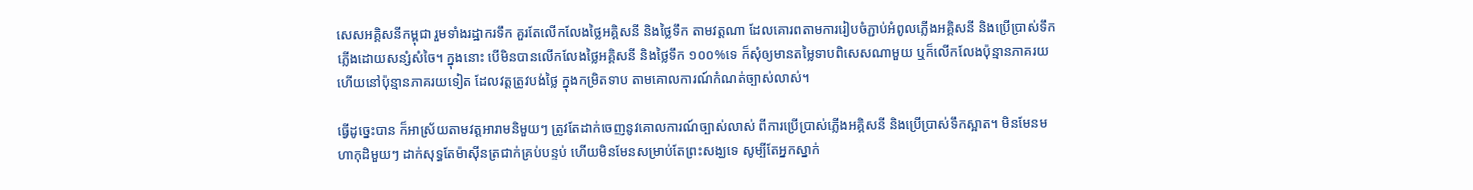សេសអគ្គិសនីកម្ពុជា រួមទាំងរដ្ឋាករទឹក គួរតែលើកលែងថ្លៃអគ្គិសនី និងថ្លៃទឹក តាមវត្តណា ដែលគោរពតាមការរៀបចំភ្ជាប់អំពូលភ្លើងអគ្គិសនី និងប្រើប្រាស់ទឹកភ្លើងដោយសន្សំសំចៃ។ ក្នុងនោះ បើមិនបានលើកលែងថ្លៃអគ្គិសនី និងថ្លៃទឹក ១០០%ទេ ក៏សុំឲ្យមានតម្លៃទាបពិសេសណាមួយ ឬក៏លើកលែងប៉ុន្មានភាគរយ ហើយនៅប៉ុន្មានភាគរយទៀត ដែលវត្តត្រូវបង់ថ្លៃ ក្នុងកម្រិតទាប តាមគោលការណ៍កំណត់ច្បាស់លាស់។

ធ្វើដូច្នេះបាន ក៏អាស្រ័យតាមវត្តអារាមនិមួយៗ ត្រូវតែដាក់ចេញនូវគោលការណ៍ច្បាស់លាស់ ពីការប្រើប្រាស់ភ្លើងអគ្គិសនី និងប្រើប្រាស់ទឹកស្អាត។ មិនមែនមហាកុដិមួយៗ ដាក់សុទ្ធតែម៉ាស៊ីនត្រជាក់គ្រប់បន្ទប់ ហើយមិនមែនសម្រាប់តែព្រះសង្ឃទេ សូម្បីតែអ្នកស្នាក់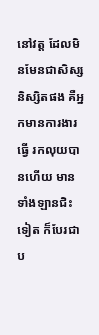នៅវត្ត ដែលមិនមែនជាសិស្សនិស្សិតផង គឺអ្នកមានការងារធ្វើ រកលុយបានហើយ មានទាំងឡានជិះទៀត ក៏បែរជាប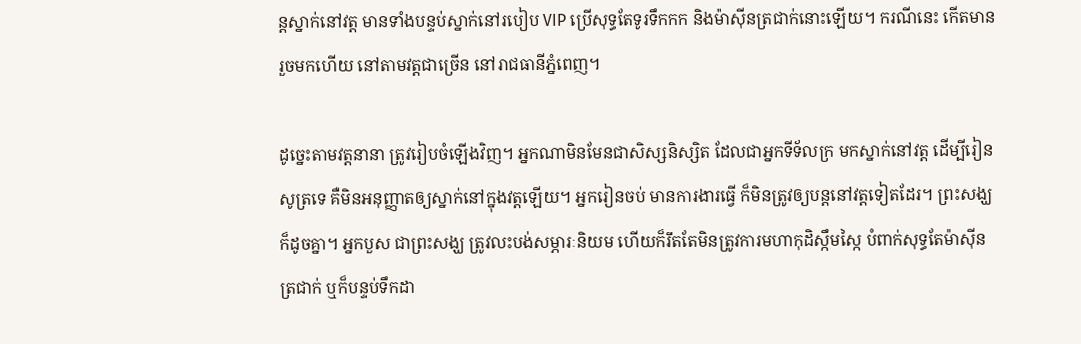ន្តស្នាក់នៅវត្ត មានទាំងបន្ទប់ស្នាក់នៅរបៀប VIP ប្រើសុទ្ធតែទូរទឹកកក និងម៉ាស៊ីនត្រជាក់នោះឡើយ។ ករណីនេះ កើតមានរួចមកហើយ នៅតាមវត្តជាច្រើន នៅរាជធានីភ្នំពេញ។

ដូច្នេះតាមវត្តនានា ត្រូវរៀបចំឡើងវិញ។ អ្នកណាមិនមែនជាសិស្សនិស្សិត ដែលជាអ្នកទីទ័លក្រ មកស្នាក់នៅវត្ត ដើម្បីរៀនសូត្រទេ គឺមិនអនុញ្ញាតឲ្យស្នាក់នៅក្នុងវត្តឡើយ។ អ្នករៀនចប់ មានការងារធ្វើ ក៏មិនត្រូវឲ្យបន្តនៅវត្តទៀតដែរ។ ព្រះសង្ឃ ក៏ដូចគ្នា។ អ្នកបួស ជាព្រះសង្ឃ ត្រូវលះបង់សម្ភារៈនិយម ហើយក៏រឹតតែមិនត្រូវការមហាកុដិស្កឹមស្កៃ បំពាក់សុទ្ធតែម៉ាស៊ីនត្រជាក់ ឬក៏បន្ទប់ទឹកដា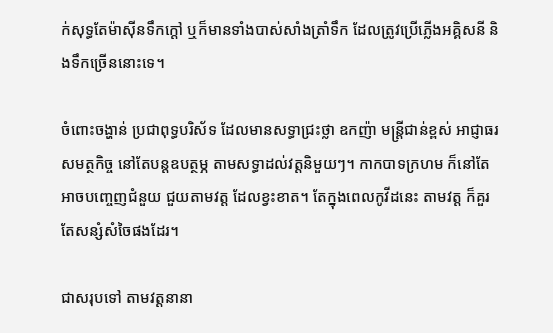ក់សុទ្ធតែម៉ាស៊ីនទឹកក្តៅ ឬក៏មានទាំងបាស់សាំងត្រាំទឹក ដែលត្រូវប្រើភ្លើងអគ្គិសនី និងទឹកច្រើននោះទេ។

ចំពោះចង្ហាន់ ប្រជាពុទ្ធបរិស័ទ ដែលមានសទ្ធាជ្រះថ្លា ឧកញ៉ា មន្ត្រីជាន់ខ្ពស់ អាជ្ញាធរសមត្ថកិច្ច នៅតែបន្តឧបត្ថម្ភ តាមសទ្ធាដល់វត្តនិមួយៗ។ កាកបាទក្រហម ក៏នៅតែអាចបញ្ចេញជំនួយ ជួយតាមវត្ត ដែលខ្វះខាត។ តែក្នុងពេលកូវីដនេះ តាមវត្ត ក៏គួរតែសន្សំសំចៃផងដែរ។

ជាសរុបទៅ តាមវត្តនានា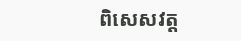ពិសេសវត្ត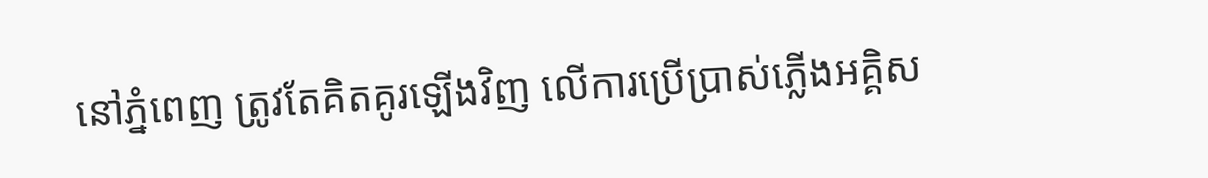នៅភ្នំពេញ ត្រូវតែគិតគូរឡើងវិញ លើការប្រើប្រាស់ភ្លើងអគ្គិស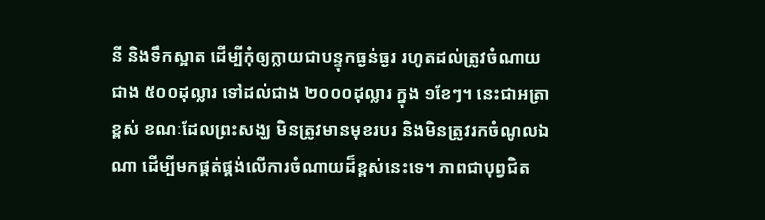នី និងទឹកស្អាត ដើម្បីកុំឲ្យក្លាយជាបន្ទុកធ្ងន់ធ្ងរ រហូតដល់ត្រូវចំណាយជាង ៥០០ដុល្លារ ទៅដល់ជាង ២០០០ដុល្លារ ក្នុង ១ខែៗ។ នេះជាអត្រាខ្ពស់ ខណៈដែលព្រះសង្ឃ មិនត្រូវមានមុខរបរ និងមិនត្រូវរកចំណូលឯណា ដើម្បីមកផ្គត់ផ្គង់លើការចំណាយដ៏ខ្ពស់នេះទេ។ ភាពជាបុព្វជិត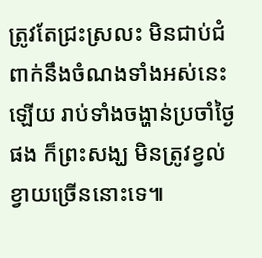ត្រូវតែជ្រះស្រលះ មិនជាប់ជំពាក់នឹងចំណងទាំងអស់នេះឡើយ រាប់ទាំងចង្ហាន់ប្រចាំថ្ងៃផង ក៏ព្រះសង្ឃ មិនត្រូវខ្វល់ខ្វាយច្រើននោះទេ៕